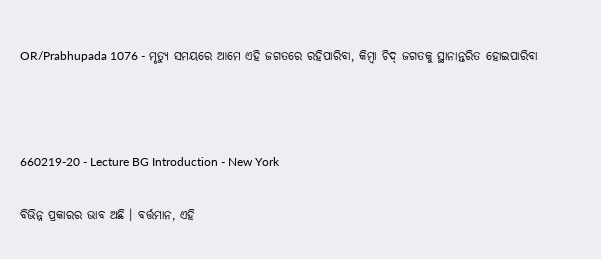OR/Prabhupada 1076 - ମୃତ୍ୟୁ ସମୟରେ ଆମେ ଏହି ଜଗତରେ ରହିପାରିବା, କିମ୍ଵା ଚିଦ୍ ଜଗତକୁ ସ୍ଥାନାନ୍ତରିତ ହୋଇପାରିବା



660219-20 - Lecture BG Introduction - New York

ବିଭିନ୍ନ ପ୍ରକାରର ଭାବ ଅଛି । ବର୍ତ୍ତମାନ, ଏହି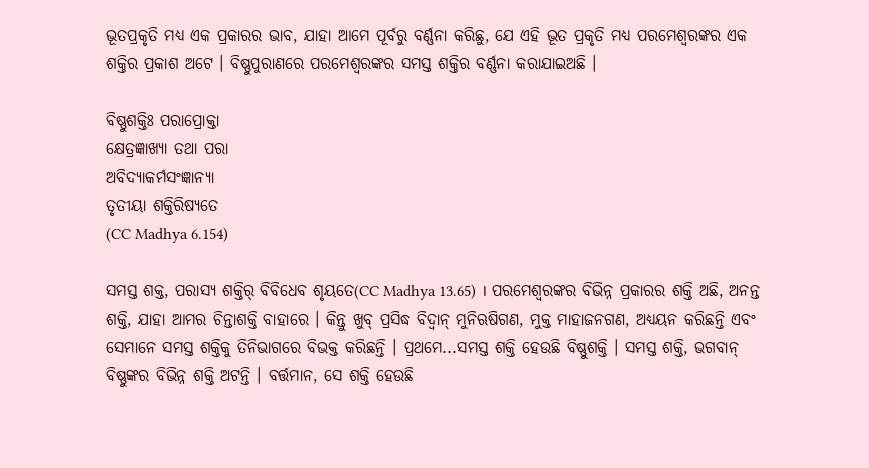ଭୂତପ୍ରକୃତି ମଧ୍ୟ ଏକ ପ୍ରକାରର ଭାବ, ଯାହା ଆମେ ପୂର୍ବରୁ ବର୍ଣ୍ଣନା କରିଛୁ, ଯେ ଏହି ଭୂତ ପ୍ରକୃତି ମଧ୍ୟ ପରମେଶ୍ଵରଙ୍କର ଏକ ଶକ୍ତିର ପ୍ରକାଶ ଅଟେ । ବିଷ୍ଣୁପୁରାଣରେ ପରମେଶ୍ଵରଙ୍କର ସମସ୍ତ ଶକ୍ତିର ବର୍ଣ୍ଣନା କରାଯାଇଅଛି ।

ବିଷ୍ଣୁଶକ୍ତିଃ ପରାପ୍ରୋକ୍ତା
କ୍ଷେତ୍ରଜ୍ଞାଖ୍ୟା ତଥା ପରା
ଅବିଦ୍ୟାକର୍ମସଂଜ୍ଞାନ୍ୟା
ତୃତୀୟା ଶକ୍ତିରିଷ୍ୟତେ
(CC Madhya 6.154)

ସମସ୍ତ ଶକ୍ତ, ପରାସ୍ୟ ଶକ୍ତିର୍ ବିବିଧେବ ଶୃୟତେ(CC Madhya 13.65) । ପରମେଶ୍ଵରଙ୍କର ବିଭିନ୍ନ ପ୍ରକାରର ଶକ୍ତି ଅଛି, ଅନନ୍ତ ଶକ୍ତି, ଯାହା ଆମର ଚିନ୍ତାଶକ୍ତି ବାହାରେ । କିନ୍ତୁ ଖୁବ୍ ପ୍ରସିଦ୍ଧ ବିଦ୍ଵାନ୍ ମୁନିଋଷିଗଣ, ମୁକ୍ତ ମାହାଜନଗଣ, ଅଧ୍ୟୟନ କରିଛନ୍ତି ଏବଂ ସେମାନେ ସମସ୍ତ ଶକ୍ତିକୁ ତିନିଭାଗରେ ବିଭକ୍ତ କରିଛନ୍ତି । ପ୍ରଥମେ...ସମସ୍ତ ଶକ୍ତି ହେଉଛି ବିଷ୍ଣୁଶକ୍ତି । ସମସ୍ତ ଶକ୍ତି, ଭଗବାନ୍ ବିଷ୍ଣୁଙ୍କର ବିଭିନ୍ନ ଶକ୍ତି ଅଟନ୍ତି । ବର୍ତ୍ତମାନ, ସେ ଶକ୍ତି ହେଉଛି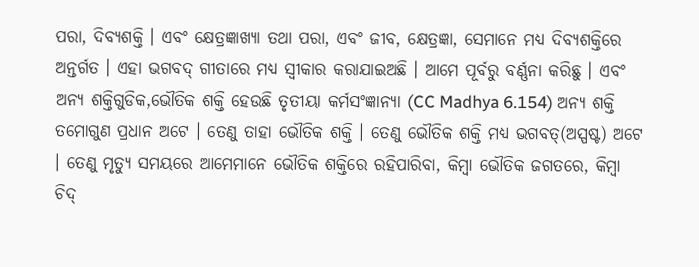ପରା, ଦିବ୍ୟଶକ୍ତି । ଏବଂ କ୍ଷେତ୍ରଜ୍ଞାଖ୍ୟା ତଥା ପରା, ଏବଂ ଜୀବ, କ୍ଷେତ୍ରଜ୍ଞା, ସେମାନେ ମଧ୍ୟ ଦିବ୍ୟଶକ୍ତିରେ ଅନ୍ତର୍ଗତ । ଏହା ଭଗବଦ୍ ଗୀତାରେ ମଧ୍ୟ ସ୍ଵୀକାର କରାଯାଇଅଛି । ଆମେ ପୂର୍ବରୁ ବର୍ଣ୍ଣନା କରିଛୁ । ଏବଂ ଅନ୍ୟ ଶକ୍ତିଗୁଡିକ,ଭୌତିକ ଶକ୍ତି ହେଉଛି ତୃତୀୟା କର୍ମସଂଜ୍ଞାନ୍ୟା (CC Madhya 6.154) ଅନ୍ୟ ଶକ୍ତି ତମୋଗୁଣ ପ୍ରଧାନ ଅଟେ । ତେଣୁ ତାହା ଭୌତିକ ଶକ୍ତି । ତେଣୁ ଭୌତିକ ଶକ୍ତି ମଧ୍ୟ ଭଗବତ୍(ଅସ୍ପଷ୍ଟ) ଅଟେ । ତେଣୁ ମୃତ୍ୟୁ ସମୟରେ ଆମେମାନେ ଭୌତିକ ଶକ୍ତିରେ ରହିପାରିବା, କିମ୍ଵା ଭୌତିକ ଜଗତରେ, କିମ୍ଵା ଚିଦ୍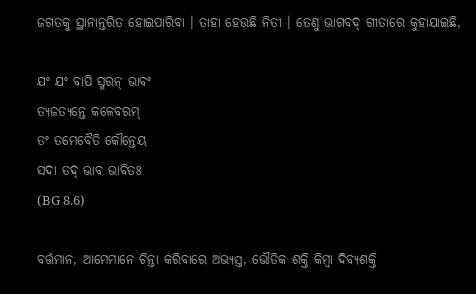ଜଗତକୁ ସ୍ଥାନାନ୍ତରିତ ହୋଇପାରିବା । ତାହା ହେଉଛି ନିତୀ । ତେଣୁ ଭାଗବଦ୍ ଗୀତାରେ କୁହାଯାଇଛି,

ଯଂ ଯଂ ବାପି ସ୍ମରନ୍ ଭାବଂ
ତ୍ୟଜତ୍ୟନ୍ତେ କଳେବରମ୍
ତଂ ତମେବୈତି କୌନ୍ତେୟ
ସଦା ତଦ୍ ଭାବ ଭାବିତଃ
(BG 8.6)

ବର୍ତ୍ତମାନ, ଆମେମାନେ ଚିନ୍ତା କରିବାରେ ଅଭ୍ୟସ୍ତ, ଭୌତିକ ଶକ୍ତି କିମ୍ଵା ଦିବ୍ୟଶକ୍ତି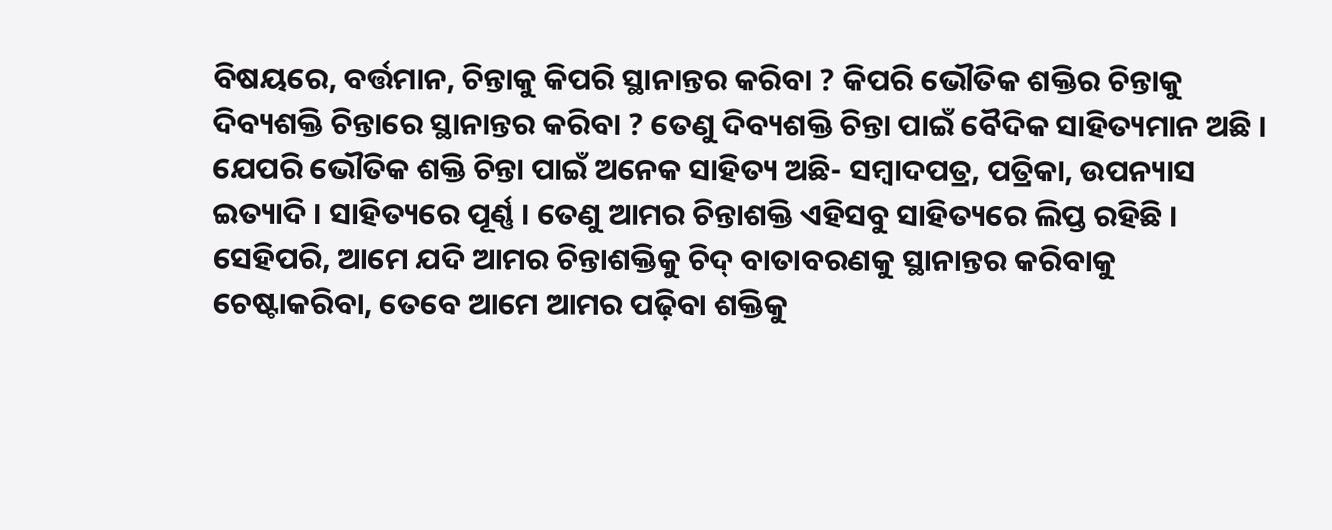ବିଷୟରେ, ବର୍ତ୍ତମାନ, ଚିନ୍ତାକୁ କିପରି ସ୍ଥାନାନ୍ତର କରିବା ? କିପରି ଭୌତିକ ଶକ୍ତିର ଚିନ୍ତାକୁ ଦିବ୍ୟଶକ୍ତି ଚିନ୍ତାରେ ସ୍ଥାନାନ୍ତର କରିବା ? ତେଣୁ ଦିବ୍ୟଶକ୍ତି ଚିନ୍ତା ପାଇଁ ବୈଦିକ ସାହିତ୍ୟମାନ ଅଛି । ଯେପରି ଭୌତିକ ଶକ୍ତି ଚିନ୍ତା ପାଇଁ ଅନେକ ସାହିତ୍ୟ ଅଛି- ସମ୍ଵାଦପତ୍ର, ପତ୍ରିକା, ଉପନ୍ୟାସ ଇତ୍ୟାଦି । ସାହିତ୍ୟରେ ପୂର୍ଣ୍ଣ । ତେଣୁ ଆମର ଚିନ୍ତାଶକ୍ତି ଏହିସବୁ ସାହିତ୍ୟରେ ଲିପ୍ତ ରହିଛି । ସେହିପରି, ଆମେ ଯଦି ଆମର ଚିନ୍ତାଶକ୍ତିକୁ ଚିଦ୍ ବାତାବରଣକୁ ସ୍ଥାନାନ୍ତର କରିବାକୁ ଚେଷ୍ଟାକରିବା, ତେବେ ଆମେ ଆମର ପଢ଼ିବା ଶକ୍ତିକୁ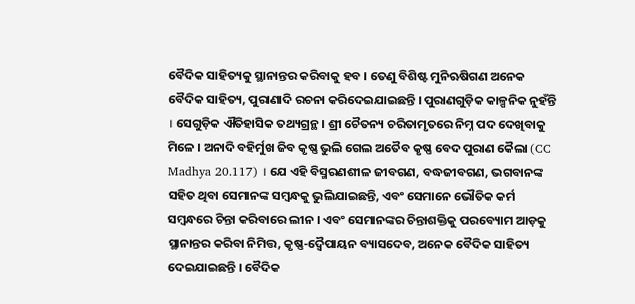ବୈଦିକ ସାହିତ୍ୟକୁ ସ୍ଥାନାନ୍ତର କରିବାକୁ ହବ । ତେଣୁ ବିଶିଷ୍ଟ ମୁନିଋଷିଗଣ ଅନେକ ବୈଦିକ ସାହିତ୍ୟ, ପୁରାଣାଦି ରଚନା କରିଦେଇଯାଇଛନ୍ତି । ପୁରାଣଗୁଡ଼ିକ କାଳ୍ପନିକ ନୁହଁନ୍ତି । ସେଗୁଡ଼ିକ ଐତିହାସିକ ତଥ୍ୟଗ୍ରନ୍ଥ । ଶ୍ରୀ ଚୈତନ୍ୟ ଚରିତାମୃତରେ ନିମ୍ନ ପଦ ଦେଖିବାକୁ ମିଳେ । ଅନାଦି ବହିର୍ମୁଖ ଜିବ କୃଷ୍ଣ ଭୁଲି ଗେଲ ଅତୈବ କୃଷ୍ଣ ବେଦ ପୁରାଣ କୈଲା (CC Madhya 20.117) । ଯେ ଏହି ବିସ୍ମରଣଶୀଳ ଜୀବଗଣ, ବଦ୍ଧଜୀବଗଣ, ଭଗବାନଙ୍କ ସହିତ ଥିବା ସେମାନଙ୍କ ସମ୍ଵନ୍ଧକୁ ଭୁଲିଯାଇଛନ୍ତି, ଏବଂ ସେମାନେ ଭୌତିକ କର୍ମ ସମ୍ଵନ୍ଧରେ ଚିନ୍ତା କରିବାରେ ଲୀନ । ଏବଂ ସେମାନଙ୍କର ଚିନ୍ତାଶକ୍ତିକୁ ପରବ୍ୟୋମ ଆଡ଼କୁ ସ୍ଥାନାନ୍ତର କରିବା ନିମିତ୍ତ, କୃଷ୍ଣ-ଦ୍ଵୈପାୟନ ବ୍ୟାସଦେବ, ଅନେକ ବୈଦିକ ସାହିତ୍ୟ ଦେଇଯାଇଛନ୍ତି । ବୈଦିକ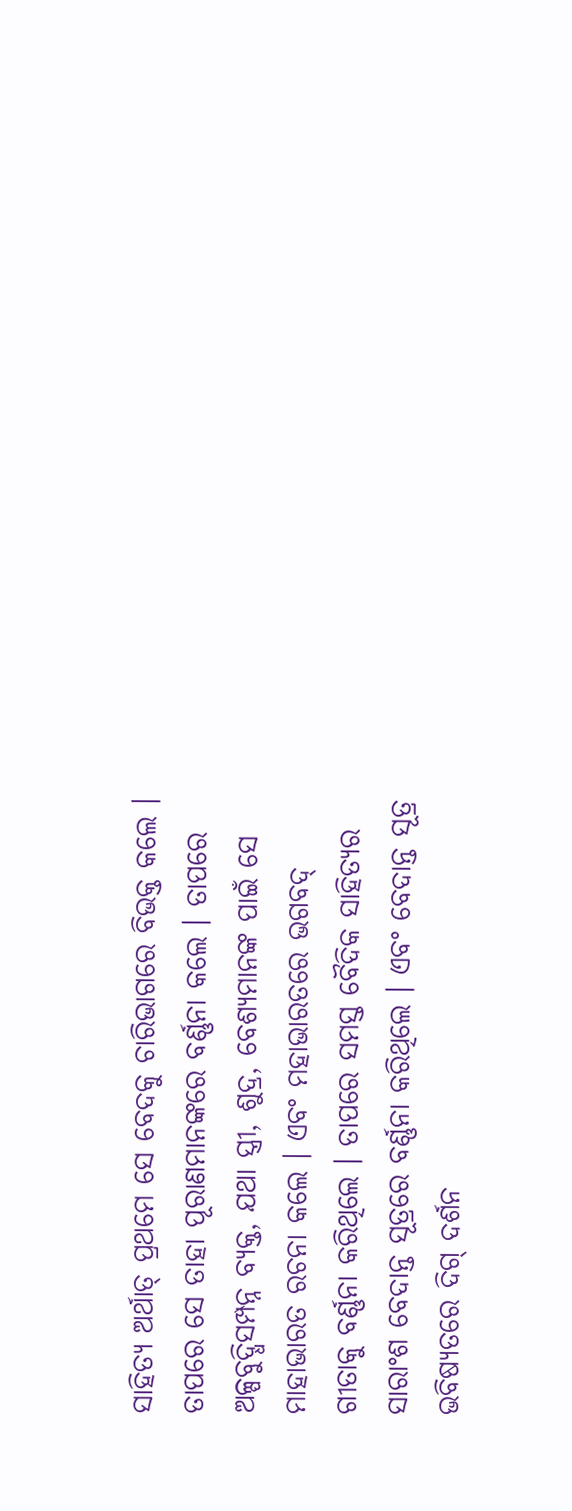ସାହିତ୍ୟ ଅର୍ଥାତ୍ ପ୍ରଥମେ ସେ ବେଦକୁ ଚାରିଭାଗରେ ବିଭକ୍ତ କଲେ । ତାପରେ ସେ ତାହା ପୂରାଣମାନଙ୍କରେ ବର୍ଣ୍ଣନା କଲେ । ତାପରେ ଅଳ୍ପବୁଦ୍ଧିସମ୍ପନ୍ନ ବ୍ୟକ୍ତ, ଯଥା ସ୍ତ୍ରୀ, ଶୁଦ୍ର, ବେଶ୍ୟମାନଙ୍କ ପାଇଁ ସେ ମାହାଭାରତ ରଚନା କଲେ । ଏବଂ ମହାଭାରତରେ ଭଗବଦ୍ ଗୀତାକୁ ବର୍ଣ୍ଣନା କରିଥିଲେ । ତାପରେ ସମସ୍ତ ବୈଦିକ ସାହିତ୍ୟର ସାରାଂଶ ବେଦାନ୍ତ ସୂତ୍ରରେ ବର୍ଣ୍ଣନା କରିଥିଲେ । ଏବଂ ବେଦାନ୍ତ ସୂତ୍ର ଭବିଷ୍ୟତରେ ଦିଗ୍ ଦର୍ଶନ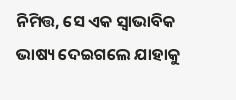ନିମିତ୍ତ, ସେ ଏକ ସ୍ଵାଭାବିକ ଭାଷ୍ୟ ଦେଇଗଲେ ଯାହାକୁ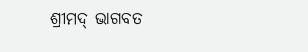ଶ୍ରୀମଦ୍ ଭାଗବତ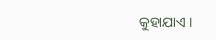କୁହାଯାଏ ।